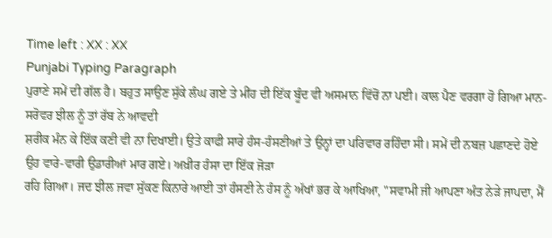Time left : XX : XX
Punjabi Typing Paragraph
ਪੁਰਾਣੇ ਸਮੇਂ ਦੀ ਗੱਲ ਹੈ। ਬਹੁਤ ਸਾਉਣ ਸੁੱਕੇ ਲੰਘ ਗਏ ਤੇ ਮੀਂਹ ਦੀ ਇੱਕ ਬੂੰਦ ਵੀ ਅਸਮਾਨ ਵਿੱਚੋਂ ਨਾ ਪਈ। ਕਾਲ ਪੈਣ ਵਰਗਾ ਹੋ ਗਿਆ ਮਾਨ-ਸਰੋਵਰ ਝੀਲ ਨੂੰ ਤਾਂ ਰੱਬ ਨੇ ਆਵਦੀ
ਸ਼ਰੀਕ ਮੰਨ ਕੇ ਇੱਕ ਕਣੀ ਵੀ ਨਾ ਦਿਖਾਈ। ਉਤੇ ਕਾਫੀ ਸਾਰੇ ਹੰਸ-ਹੰਸਣੀਆਂ ਤੇ ਉਨ੍ਹਾਂ ਦਾ ਪਰਿਵਾਰ ਰਹਿੰਦਾ ਸੀ। ਸਮੇਂ ਦੀ ਨਬਜ਼ ਪਛਾਣਦੇ ਹੋਏ ਉਹ ਵਾਰੇ-ਵਾਰੀ ਉਡਾਰੀਆਂ ਮਾਰ ਗਏ। ਅਖ਼ੀਰ ਹੰਸਾ ਦਾ ਇੱਕ ਜੋੜਾ
ਰਹਿ ਗਿਆ। ਜਦ ਝੀਲ ਜਵਾ ਸੁੱਕਣ ਕਿਨਾਰੇ ਆਈ ਤਾਂ ਹੰਸਣੀ ਨੇ ਹੰਸ ਨੂੰ ਅੱਖਾਂ ਭਰ ਕੇ ਆਖਿਆ, "ਸਵਾਮੀ ਜੀ ਆਪਣਾ ਅੰਤ ਨੇੜੇ ਜਾਪਦਾ, ਮੈਂ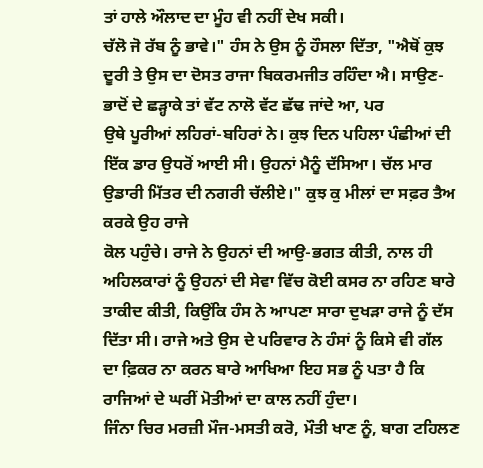ਤਾਂ ਹਾਲੇ ਔਲਾਦ ਦਾ ਮੂੰਹ ਵੀ ਨਹੀਂ ਦੇਖ ਸਕੀ।
ਚੱਲੋ ਜੋ ਰੱਬ ਨੂੰ ਭਾਵੇ।" ਹੰਸ ਨੇ ਉਸ ਨੂੰ ਹੌਸਲਾ ਦਿੱਤਾ, "ਐਥੋਂ ਕੁਝ ਦੂਰੀ ਤੇ ਉਸ ਦਾ ਦੋਸਤ ਰਾਜਾ ਬਿਕਰਮਜੀਤ ਰਹਿੰਦਾ ਐ। ਸਾਉਣ-ਭਾਦੋਂ ਦੇ ਛੜ੍ਹਾਕੇ ਤਾਂ ਵੱਟ ਨਾਲੋ ਵੱਟ ਛੱਢ ਜਾਂਦੇ ਆ, ਪਰ
ਉਥੇ ਪੂਰੀਆਂ ਲਹਿਰਾਂ-ਬਹਿਰਾਂ ਨੇ। ਕੁਝ ਦਿਨ ਪਹਿਲਾ ਪੰਛੀਆਂ ਦੀ ਇੱਕ ਡਾਰ ਉਧਰੋਂ ਆਈ ਸੀ। ਉਹਨਾਂ ਮੈਨੂੰ ਦੱਸਿਆ। ਚੱਲ ਮਾਰ ਉਡਾਰੀ ਮਿੱਤਰ ਦੀ ਨਗਰੀ ਚੱਲੀਏ।" ਕੁਝ ਕੁ ਮੀਲਾਂ ਦਾ ਸਫ਼ਰ ਤੈਅ ਕਰਕੇ ਉਹ ਰਾਜੇ
ਕੋਲ ਪਹੁੰਚੇ। ਰਾਜੇ ਨੇ ਉਹਨਾਂ ਦੀ ਆਉ-ਭਗਤ ਕੀਤੀ, ਨਾਲ ਹੀ ਅਹਿਲਕਾਰਾਂ ਨੂੰ ਉਹਨਾਂ ਦੀ ਸੇਵਾ ਵਿੱਚ ਕੋਈ ਕਸਰ ਨਾ ਰਹਿਣ ਬਾਰੇ ਤਾਕੀਦ ਕੀਤੀ, ਕਿਉਂਕਿ ਹੰਸ ਨੇ ਆਪਣਾ ਸਾਰਾ ਦੁਖੜਾ ਰਾਜੇ ਨੂੰ ਦੱਸ
ਦਿੱਤਾ ਸੀ। ਰਾਜੇ ਅਤੇ ਉਸ ਦੇ ਪਰਿਵਾਰ ਨੇ ਹੰਸਾਂ ਨੂੰ ਕਿਸੇ ਵੀ ਗੱਲ ਦਾ ਫ਼ਿਕਰ ਨਾ ਕਰਨ ਬਾਰੇ ਆਖਿਆ ਇਹ ਸਭ ਨੂੰ ਪਤਾ ਹੈ ਕਿ ਰਾਜਿਆਂ ਦੇ ਘਰੀਂ ਮੋਤੀਆਂ ਦਾ ਕਾਲ ਨਹੀਂ ਹੁੰਦਾ।
ਜਿੰਨਾ ਚਿਰ ਮਰਜ਼ੀ ਮੌਜ-ਮਸਤੀ ਕਰੋ, ਮੌਤੀ ਖਾਣ ਨੂੰ, ਬਾਗ ਟਹਿਲਣ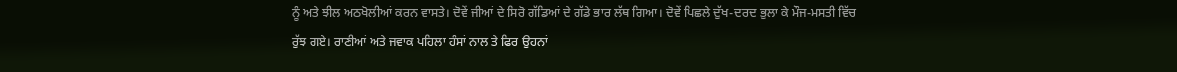ਨੂੰ ਅਤੇ ਝੀਲ ਅਠਖੋਲੀਆਂ ਕਰਨ ਵਾਸਤੇ। ਦੋਵੇਂ ਜੀਆਂ ਦੇ ਸਿਰੋ ਗੱਡਿਆਂ ਦੇ ਗੱਡੇ ਭਾਰ ਲੱਥ ਗਿਆ। ਦੋਵੇਂ ਪਿਛਲੇ ਦੁੱਖ-ਦਰਦ ਭੁਲਾ ਕੇ ਮੌਜ-ਮਸਤੀ ਵਿੱਚ
ਰੁੱਝ ਗਏ। ਰਾਣੀਆਂ ਅਤੇ ਜਵਾਕ ਪਹਿਲਾ ਹੰਸਾਂ ਨਾਲ ਤੇ ਫਿਰ ਉਹਨਾਂ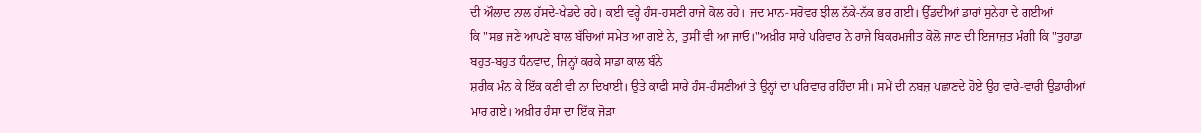ਦੀ ਔਲਾਦ ਨਾਲ ਹੱਸਦੇ-ਖੇਡਦੇ ਰਹੇ। ਕਈ ਵਰ੍ਹੇ ਹੰਸ-ਹਸਣੀ ਰਾਜੇ ਕੋਲ ਰਹੇ। ਜਦ ਮਾਨ-ਸਰੋਵਰ ਝੀਲ ਨੱਕੇ-ਨੱਕ ਭਰ ਗਈ। ਉੱਡਦੀਆਂ ਡਾਰਾਂ ਸੁਨੇਹਾ ਦੇ ਗਈਆਂ
ਕਿ "ਸਭ ਜਣੇ ਆਪਣੇ ਬਾਲ ਬੱਚਿਆਂ ਸਮੇਤ ਆ ਗਏ ਨੇ, ਤੁਸੀਂ ਵੀ ਆ ਜਾਓ।"ਅਖ਼ੀਰ ਸਾਰੇ ਪਰਿਵਾਰ ਨੇ ਰਾਜੇ ਬਿਕਰਮਜੀਤ ਕੋਲੋ ਜਾਣ ਦੀ ਇਜਾਜ਼ਤ ਮੰਗੀ ਕਿ "ਤੁਹਾਡਾ ਬਹੁਤ-ਬਹੁਤ ਧੰਨਵਾਦ, ਜਿਨ੍ਹਾਂ ਕਰਕੇ ਸਾਡਾ ਕਾਲ ਬੰਨੇ
ਸ਼ਰੀਕ ਮੰਨ ਕੇ ਇੱਕ ਕਣੀ ਵੀ ਨਾ ਦਿਖਾਈ। ਉਤੇ ਕਾਫੀ ਸਾਰੇ ਹੰਸ-ਹੰਸਣੀਆਂ ਤੇ ਉਨ੍ਹਾਂ ਦਾ ਪਰਿਵਾਰ ਰਹਿੰਦਾ ਸੀ। ਸਮੇਂ ਦੀ ਨਬਜ਼ ਪਛਾਣਦੇ ਹੋਏ ਉਹ ਵਾਰੇ-ਵਾਰੀ ਉਡਾਰੀਆਂ ਮਾਰ ਗਏ। ਅਖ਼ੀਰ ਹੰਸਾ ਦਾ ਇੱਕ ਜੋੜਾ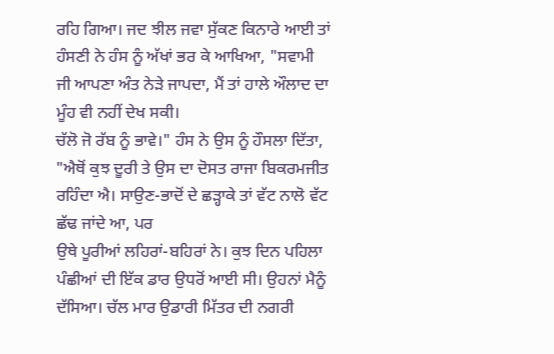ਰਹਿ ਗਿਆ। ਜਦ ਝੀਲ ਜਵਾ ਸੁੱਕਣ ਕਿਨਾਰੇ ਆਈ ਤਾਂ ਹੰਸਣੀ ਨੇ ਹੰਸ ਨੂੰ ਅੱਖਾਂ ਭਰ ਕੇ ਆਖਿਆ, "ਸਵਾਮੀ ਜੀ ਆਪਣਾ ਅੰਤ ਨੇੜੇ ਜਾਪਦਾ, ਮੈਂ ਤਾਂ ਹਾਲੇ ਔਲਾਦ ਦਾ ਮੂੰਹ ਵੀ ਨਹੀਂ ਦੇਖ ਸਕੀ।
ਚੱਲੋ ਜੋ ਰੱਬ ਨੂੰ ਭਾਵੇ।" ਹੰਸ ਨੇ ਉਸ ਨੂੰ ਹੌਸਲਾ ਦਿੱਤਾ, "ਐਥੋਂ ਕੁਝ ਦੂਰੀ ਤੇ ਉਸ ਦਾ ਦੋਸਤ ਰਾਜਾ ਬਿਕਰਮਜੀਤ ਰਹਿੰਦਾ ਐ। ਸਾਉਣ-ਭਾਦੋਂ ਦੇ ਛੜ੍ਹਾਕੇ ਤਾਂ ਵੱਟ ਨਾਲੋ ਵੱਟ ਛੱਢ ਜਾਂਦੇ ਆ, ਪਰ
ਉਥੇ ਪੂਰੀਆਂ ਲਹਿਰਾਂ-ਬਹਿਰਾਂ ਨੇ। ਕੁਝ ਦਿਨ ਪਹਿਲਾ ਪੰਛੀਆਂ ਦੀ ਇੱਕ ਡਾਰ ਉਧਰੋਂ ਆਈ ਸੀ। ਉਹਨਾਂ ਮੈਨੂੰ ਦੱਸਿਆ। ਚੱਲ ਮਾਰ ਉਡਾਰੀ ਮਿੱਤਰ ਦੀ ਨਗਰੀ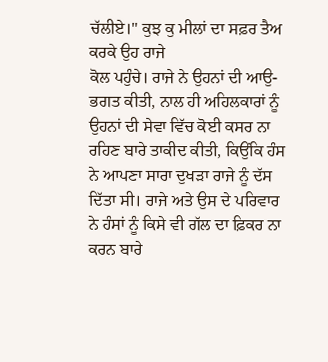ਚੱਲੀਏ।" ਕੁਝ ਕੁ ਮੀਲਾਂ ਦਾ ਸਫ਼ਰ ਤੈਅ ਕਰਕੇ ਉਹ ਰਾਜੇ
ਕੋਲ ਪਹੁੰਚੇ। ਰਾਜੇ ਨੇ ਉਹਨਾਂ ਦੀ ਆਉ-ਭਗਤ ਕੀਤੀ, ਨਾਲ ਹੀ ਅਹਿਲਕਾਰਾਂ ਨੂੰ ਉਹਨਾਂ ਦੀ ਸੇਵਾ ਵਿੱਚ ਕੋਈ ਕਸਰ ਨਾ ਰਹਿਣ ਬਾਰੇ ਤਾਕੀਦ ਕੀਤੀ, ਕਿਉਂਕਿ ਹੰਸ ਨੇ ਆਪਣਾ ਸਾਰਾ ਦੁਖੜਾ ਰਾਜੇ ਨੂੰ ਦੱਸ
ਦਿੱਤਾ ਸੀ। ਰਾਜੇ ਅਤੇ ਉਸ ਦੇ ਪਰਿਵਾਰ ਨੇ ਹੰਸਾਂ ਨੂੰ ਕਿਸੇ ਵੀ ਗੱਲ ਦਾ ਫ਼ਿਕਰ ਨਾ ਕਰਨ ਬਾਰੇ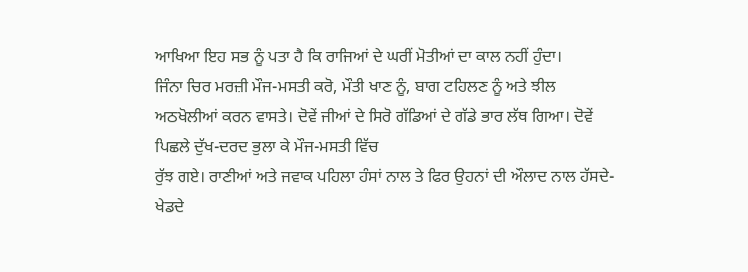ਆਖਿਆ ਇਹ ਸਭ ਨੂੰ ਪਤਾ ਹੈ ਕਿ ਰਾਜਿਆਂ ਦੇ ਘਰੀਂ ਮੋਤੀਆਂ ਦਾ ਕਾਲ ਨਹੀਂ ਹੁੰਦਾ।
ਜਿੰਨਾ ਚਿਰ ਮਰਜ਼ੀ ਮੌਜ-ਮਸਤੀ ਕਰੋ, ਮੌਤੀ ਖਾਣ ਨੂੰ, ਬਾਗ ਟਹਿਲਣ ਨੂੰ ਅਤੇ ਝੀਲ ਅਠਖੋਲੀਆਂ ਕਰਨ ਵਾਸਤੇ। ਦੋਵੇਂ ਜੀਆਂ ਦੇ ਸਿਰੋ ਗੱਡਿਆਂ ਦੇ ਗੱਡੇ ਭਾਰ ਲੱਥ ਗਿਆ। ਦੋਵੇਂ ਪਿਛਲੇ ਦੁੱਖ-ਦਰਦ ਭੁਲਾ ਕੇ ਮੌਜ-ਮਸਤੀ ਵਿੱਚ
ਰੁੱਝ ਗਏ। ਰਾਣੀਆਂ ਅਤੇ ਜਵਾਕ ਪਹਿਲਾ ਹੰਸਾਂ ਨਾਲ ਤੇ ਫਿਰ ਉਹਨਾਂ ਦੀ ਔਲਾਦ ਨਾਲ ਹੱਸਦੇ-ਖੇਡਦੇ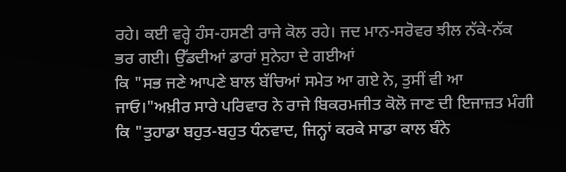ਰਹੇ। ਕਈ ਵਰ੍ਹੇ ਹੰਸ-ਹਸਣੀ ਰਾਜੇ ਕੋਲ ਰਹੇ। ਜਦ ਮਾਨ-ਸਰੋਵਰ ਝੀਲ ਨੱਕੇ-ਨੱਕ ਭਰ ਗਈ। ਉੱਡਦੀਆਂ ਡਾਰਾਂ ਸੁਨੇਹਾ ਦੇ ਗਈਆਂ
ਕਿ "ਸਭ ਜਣੇ ਆਪਣੇ ਬਾਲ ਬੱਚਿਆਂ ਸਮੇਤ ਆ ਗਏ ਨੇ, ਤੁਸੀਂ ਵੀ ਆ ਜਾਓ।"ਅਖ਼ੀਰ ਸਾਰੇ ਪਰਿਵਾਰ ਨੇ ਰਾਜੇ ਬਿਕਰਮਜੀਤ ਕੋਲੋ ਜਾਣ ਦੀ ਇਜਾਜ਼ਤ ਮੰਗੀ ਕਿ "ਤੁਹਾਡਾ ਬਹੁਤ-ਬਹੁਤ ਧੰਨਵਾਦ, ਜਿਨ੍ਹਾਂ ਕਰਕੇ ਸਾਡਾ ਕਾਲ ਬੰਨੇ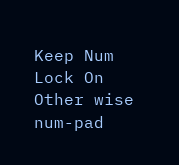Keep Num Lock On Other wise num-pad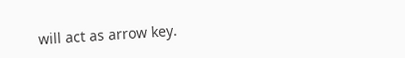will act as arrow key.